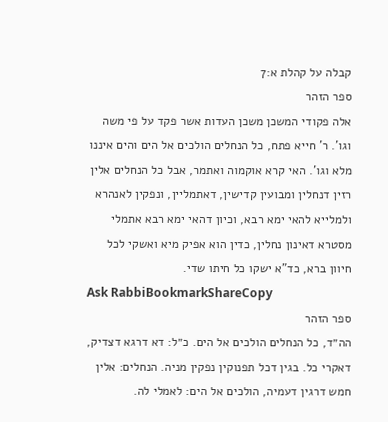קבלה על קהלת א:7
ספר הזהר
אלה פקודי המשכן משכן העדות אשר פקד על פי משה וגו'. ר' חייא פתח, כל הנחלים הולכים אל הים והים איננו מלא וגו'. האי קרא אוקמוה ואתמר, אבל כל הנחלים אלין רזין דנחלין ומבועין קדישין, דאתמליין, ונפקין לאנהרא ולמלייא להאי ימא רבא, וכיון דהאי ימא רבא אתמלי מסטרא דאינון נחלין, כדין הוא אפיק מיא ואשקי לכל חיוון ברא, כד"א ישקו כל חיתו שדי.
Ask RabbiBookmarkShareCopy
ספר הזהר
הה״ד, כל הנחלים הולכים אל הים. כ״ל: דא דרגא דצדיק, דאקרי כל. בגין דכל תפנוקין נפקין מניה. הנחלים: אלין חמש דרגין דעמיה, הולכים אל הים: לאמלי לה.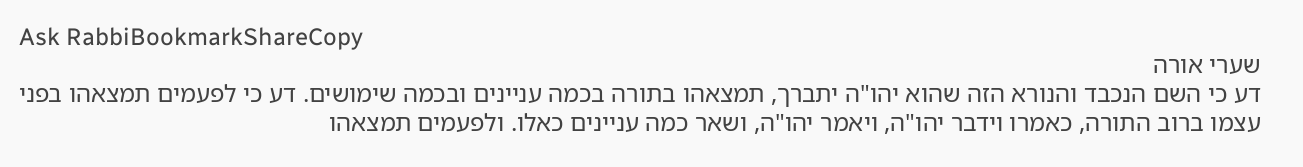Ask RabbiBookmarkShareCopy
שערי אורה
דע כי השם הנכבד והנורא הזה שהוא יהו"ה יתברך, תמצאהו בתורה בכמה עניינים ובכמה שימושים. דע כי לפעמים תמצאהו בפני עצמו ברוב התורה, כאמרו וידבר יהו"ה, ויאמר יהו"ה, ושאר כמה עניינים כאלו. ולפעמים תמצאהו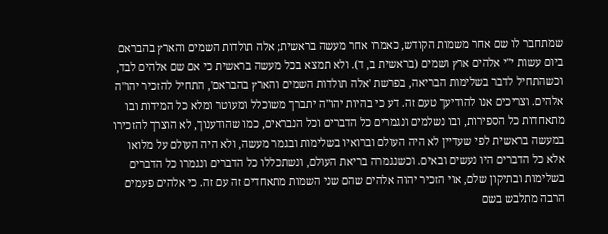שמתחבר לו שם אחר משמות הקודש, כאמרו אחר מעשה בראשית; אלה תולדות השמים והארץ בהבראם ביום עשות י"י אלהים ארץ ושמים (בראשית ב, ד). ולא תמצא בכל מעשה בראשית כי אם שם אלהים לבד, וכשהתחיל לדבר בשלימות הבריאה, בפרשת 'אלה תולדות השמים והארץ בהבראם', התחיל להזכיר יהו"ה אלהים. וצריכים אנו להודיעך טעם זה. דע כי בהיות יהו"ה יתברך משוכלל ומעוטר ומלא כל המידות ובו מתאחדות כל הספירות, ובו נשלמים ונגמרים כל הדברים וכל הנבראים, כמו שהודענוך, לא הוצרך להזכירו במעשה בראשית לפי שעדיין לא היה העולם וברואיו בשלימות ובגמר מעשה, ולא היה העולם על מלואו אלא כל הדברים היו נעשים ובאים. וכשנגמרה בריאת העולם, ונשתכללו כל הדברים ונגמרו כל הדברים בשלימות ובתיקון שלם, אוי הזכיר יהוה אלהים שהם שני השמות מתאחדים זה עם זה. כי אלהים פעמים הרבה מתלבש בשם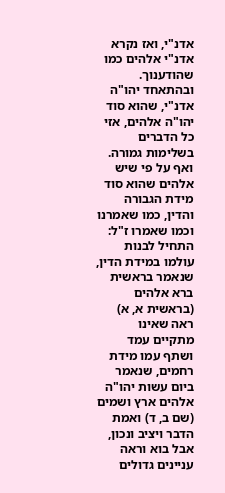אדנ"י, ואז נקרא אדנ"י אלהים כמו שהודענוך. ובהתאחד יהו"ה אדנ"י, שהוא סוד יהו"ה אלהים, אזי כל הדברים בשלימות גמורה. ואף על פי שיש אלהים שהוא סוד מידת הגבורה והדין, כמו שאמרנו וכמו שאמרו ז"ל: התחיל לבנות עולמו במידת הדין, שנאמר בראשית ברא אלהים (בראשית א, א) ראה שאינו מתקיים עמד ושתף עמו מידת רחמים, שנאמר ביום עשות יהו"ה אלהים ארץ ושמים (שם ב, ד) ואמת הדבר ויציב ונכון, אבל בוא וראה עניינים גדולים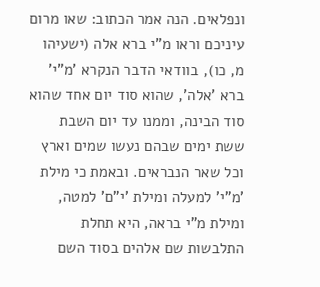ונפלאים. הנה אמר הכתוב: שאו מרום עיניכם וראו מ"י ברא אלה (ישעיהו מ, כו), בוודאי הדבר הנקרא 'מ"י' ברא 'אלה', שהוא סוד יום אחד שהוא סוד הבינה, וממנו עד יום השבת ששת ימים שבהם נעשו שמים וארץ וכל שאר הנבראים. ובאמת כי מילת 'מ"י' למעלה ומילת 'י"ם' למטה, ומילת מ"י בראה, היא תחלת התלבשות שם אלהים בסוד השם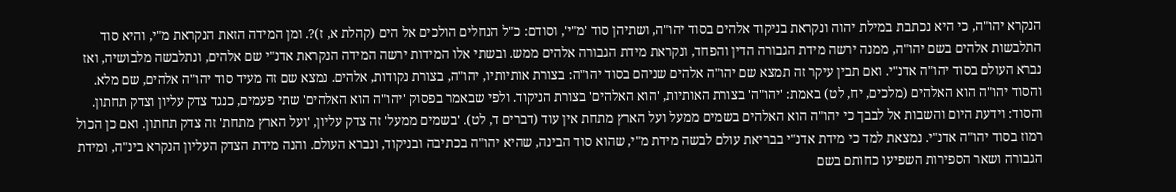הנקרא יהו"ה, כי היא נכתבת במילת יהוה ונקראת בניקוד אלהים בסוד יהו"ה, ושתיהן סוד 'מ"י', וסודם: כ"ל הנחלים הולכים אל הים (קהלת א, ז)?. ומן המידה הזאת הנקראת מ"י, והיא סוד התלבשות אלהים בשם יהו"ה, ממנה ירשה מידת הגבורה הדין והפחד, ונקראת מידת הגבורה אלהים ממש. ובשתי אלו המידות ירשה המידה הנקראת אדנ"י שם אלהים, ונתלבשה מלבושיה, ואז נברא העולם בסוד יהו"ה אדנ"י. ואם תבין עיקר זה תמצא שם יהו"ה אלהים שניהם בסוד יהו"ה: בצורת אותיותיו, יהו"ה, בצורת נקודות, אלהים. נמצא שם זה מעיד סוד יהו"ה אלהים, שם מלא. והסוד יהו"ה הוא האלהים (מלכים, יח, לט) באמת: 'יהו"ה' בצורת האותיות, 'הוא האלהים' בצורת הניקוד. ולפי שבאמר בפסוק 'יהו"ה הוא האלהים' שתי פעמים, כנגד צדק עליון וצדק תחתון. והסוד: וידעת היום והשבות אל לבבך כי יהו"ה הוא האלהים בשמים ממעל ועל הארץ מתחת אין עוד (דברים ד, לט). 'בשמים ממעל' זה צדק עליון, 'ועל הארץ מתחת' זה צדק תחתון. ואם כן הכול רמוז בסוד יהו"ה אדנ"י. נמצאת למד כי מידת אדנ"י בבריאת עולם לבשה מידת מ"י, שהוא סוד הבינה, שהיא יהו"ה בכתיבה ובניקוד, ונברא העולם. והנה מידת הצדק העליון הנקרא בינ"ה, ומידת הגבורה ושאר הספירות השפיעו כחותם בשם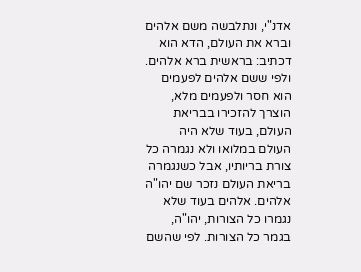אדנ"י, ונתלבשה משם אלהים וברא את העולם, הדא הוא דכתיב: בראשית ברא אלהים. ולפי ששם אלהים לפעמים הוא חסר ולפעמים מלא, הוצרך להזכירו בבריאת העולם, בעוד שלא היה העולם במלואו ולא נגמרה כל צורת בריותיו, אבל כשנגמרה בריאת העולם נזכר שם יהו"ה אלהים. אלהים בעוד שלא נגמרו כל הצורות, יהו"ה, בגמר כל הצורות. לפי שהשם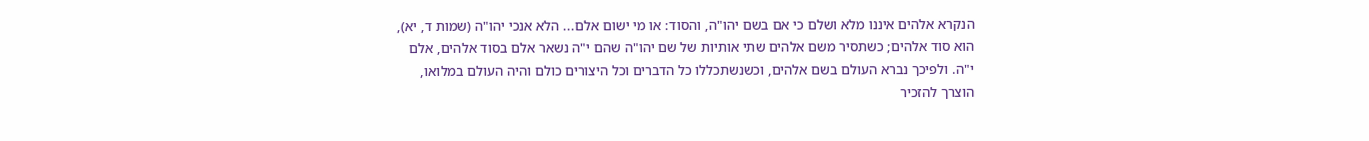הנקרא אלהים איננו מלא ושלם כי אם בשם יהו"ה, והסוד: או מי ישום אלם... הלא אנכי יהו"ה (שמות ד, יא), הוא סוד אלהים; כשתסיר משם אלהים שתי אותיות של שם יהו"ה שהם י"ה נשאר אלם בסוד אלהים, אלם י"ה. ולפיכך נברא העולם בשם אלהים, וכשנשתכללו כל הדברים וכל היצורים כולם והיה העולם במלואו, הוצרך להזכיר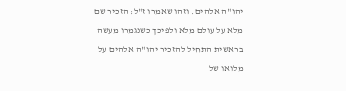יהו"ה אלהים. וזהו שאמרו ז"ל: הזכיר שם מלא על עולם מלא ולפיכך כשנגמרו מעשה בראשית התחיל להזכיר יהו"ה אלהים על מלואו של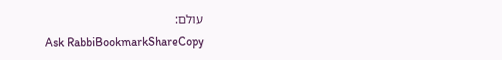עולם:
Ask RabbiBookmarkShareCopy